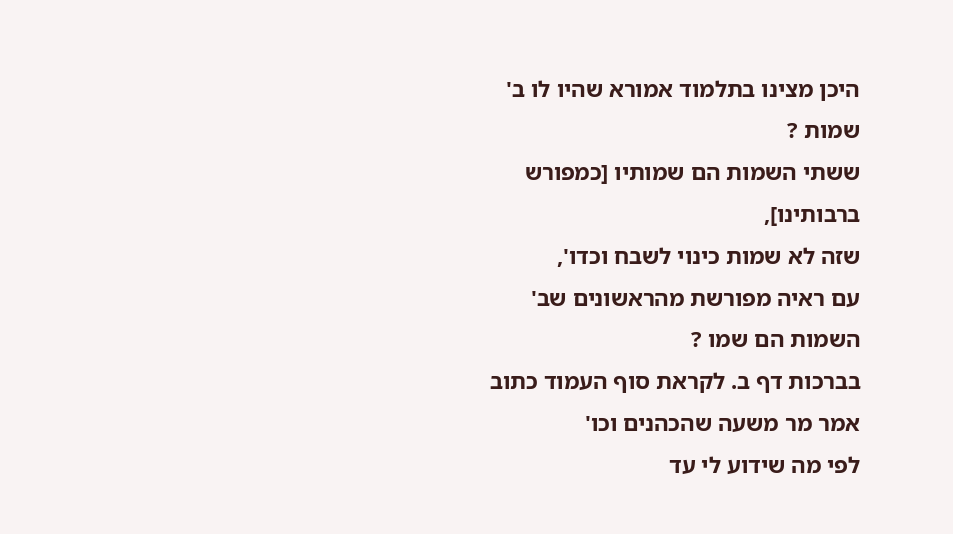היכן מצינו בתלמוד אמורא שהיו לו ב' שמות ?
ששתי השמות הם שמותיו [כמפורש ברבותינו],
שזה לא שמות כינוי לשבח וכדו',
עם ראיה מפורשת מהראשונים שב' השמות הם שמו ?
בברכות דף ב. לקראת סוף העמוד כתוב אמר מר משעה שהכהנים וכו'
לפי מה שידוע לי עד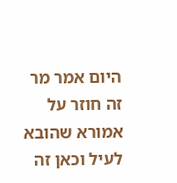היום אמר מר זה חוזר על אמורא שהובא לעיל וכאן זה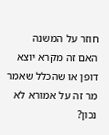חוזר על המשנה
האם זה מקרא יוצא דופן או שהכלל שאמר מר זה על אמורא לא נכון?